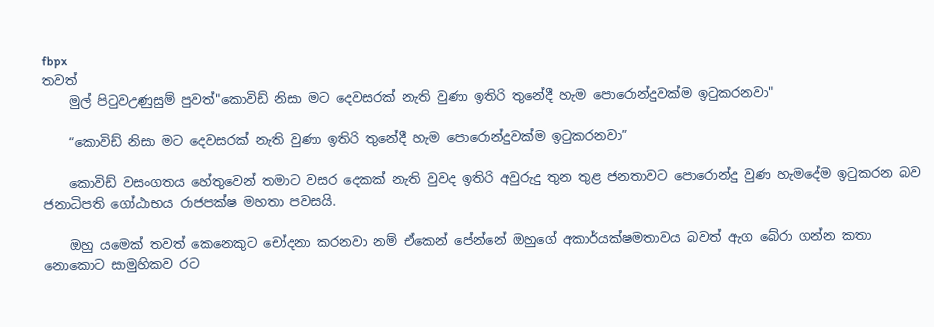fbpx
තවත්
    මුල් පිටුවඋණුසුම් පුවත්"කොවිඩ් නිසා මට දෙවසරක් නැති වුණා ඉතිරි තුනේදී හැම පොරොන්දුවක්ම ඉටුකරනවා"

    “කොවිඩ් නිසා මට දෙවසරක් නැති වුණා ඉතිරි තුනේදී හැම පොරොන්දුවක්ම ඉටුකරනවා”

    කොවිඩ් වසංගතය හේතුවෙන් තමාට වසර දෙකක් නැති වුවද ඉතිරි අවුරුදු තුන තුළ ජනතාවට පොරොන්දු වුණ හැමදේම ඉටුකරන බව ජනාධිපති ගෝඨාභය රාජපක්ෂ මහතා පවසයි.

    ඔහු යමෙක් තවත් කෙනෙකුට චෝදනා කරනවා නම් ඒකෙන් පේන්නේ ඔහුගේ අකාර්යක්ෂමතාවය බවත් ඇග බේරා ගන්න කතා නොකොට සාමුහිකව රට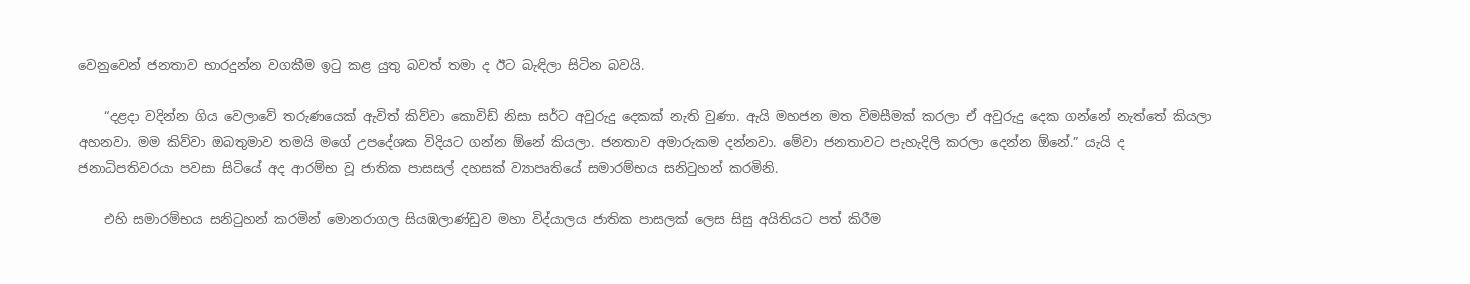වෙනුවෙන් ජනතාව භාරදුන්න වගකීම ඉටු කළ යුතු බවත් තමා ද ඊට බැඳිලා සිටින බවයි.

    “දළදා වදින්න ගිය වෙලාවේ තරුණයෙක් ඇවිත් කිව්වා කොවිඩ් නිසා සර්ට අවුරුදු දෙකක් නැති වුණා. ඇයි මහජන මත විමසීමක් කරලා ඒ අවුරුදු දෙක ගන්නේ නැත්තේ කියලා අහනවා. මම කිව්වා ඔබතුමාව තමයි මගේ උපදේශක විදියට ගන්න ඕනේ කියලා. ජනතාව අමාරුකම දන්නවා. මේවා ජනතාවට පැහැදිලි කරලා දෙන්න ඕනේ.” යැයි ද ජනාධිපතිවරයා පවසා සිටියේ අද ආරම්භ වූ ජාතික පාසසල් දහසක් ව්‍යාපෘතියේ සමාරම්භය සනිටුහන් කරමිනි.

    එහි සමාරම්භය සනිටුහන් කරමින් මොනරාගල සියඹලාණ්ඩුව මහා විද්යාලය ජාතික පාසලක් ලෙස සිසු අයිතියට පත් කිරීම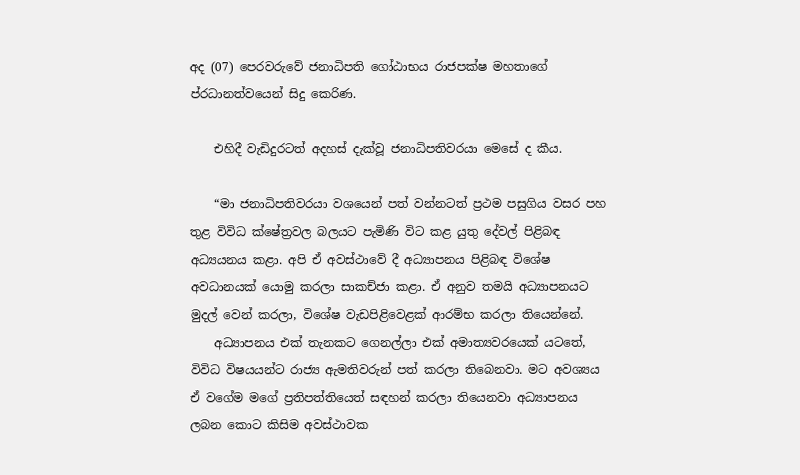අද (07) පෙරවරුවේ ජනාධිපති ගෝඨාභය රාජපක්ෂ මහතාගේ ප්රධානත්වයෙන් සිදු කෙරිණ.

    එහිදී වැඩිදුරටත් අදහස් දැක්වූ ජනාධිපතිවරයා මෙසේ ද කීය.

    “මා ජනාධිපතිවරයා වශයෙන් පත් වන්නටත් ප්‍රථම පසුගිය වසර පහ තුළ විවිධ ක්ෂේත්‍රවල බලයට පැමිණි විට කළ යුතු දේවල් පිළිබඳ අධ්‍යයනය කළා. අපි ඒ අවස්ථාවේ දී අධ්‍යාපනය පිළිබඳ විශේෂ අවධානයක් යොමු කරලා සාකච්ජා කළා. ඒ අනුව තමයි අධ්‍යාපනයට මුදල් වෙන් කරලා, විශේෂ වැඩපිළිවෙළක් ආරම්භ කරලා තියෙන්නේ.
    අධ්‍යාපනය එක් තැනකට ගෙනල්ලා එක් අමාත්‍යවරයෙක් යටතේ, විවිධ විෂයයන්ට රාජ්‍ය ඇමතිවරුන් පත් කරලා තිබෙනවා. මට අවශ්‍යය ඒ වගේම මගේ ප්‍රතිපත්තියෙත් සඳහන් කරලා තියෙනවා අධ්‍යාපනය ලබන කොට කිසිම අවස්ථාවක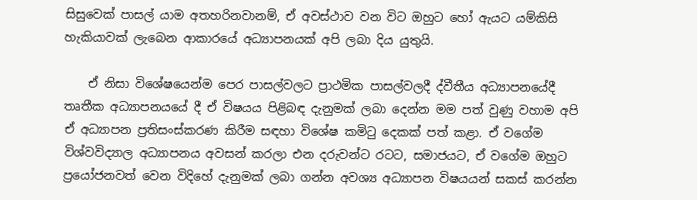සිසුවෙක් පාසල් යාම අතහරිනවානම්, ඒ අවස්ථාව වන විට ඔහුට හෝ ඇයට යම්කිසි හැකියාවක් ලැබෙන ආකාරයේ අධ්‍යාපනයක් අපි ලබා දිය යුතුයි.

    ඒ නිසා විශේෂයෙන්ම පෙර පාසල්වලට ප්‍රාථමික පාසල්වලදී ද්වීතීය අධ්‍යාපනයේදී තෘතීක අධ්‍යාපනයයේ දී ඒ විෂයය පිළිබඳ දැනුමක් ලබා දෙන්න මම පත් වුණු වහාම අපි ඒ අධ්‍යාපන ප්‍රතිසංස්කරණ කිරීම සඳහා විශේෂ කමිටු දෙකක් පත් කළා. ඒ වගේම විශ්වවිද්‍යාල අධ්‍යාපනය අවසන් කරලා එන දරුවන්ට රටට, සමාජයට, ඒ වගේම ඔහුට ප්‍රයෝජනවත් වෙන විදිහේ දැනුමක් ලබා ගන්න අවශ්‍ය අධ්‍යාපන විෂයයන් සකස් කරන්න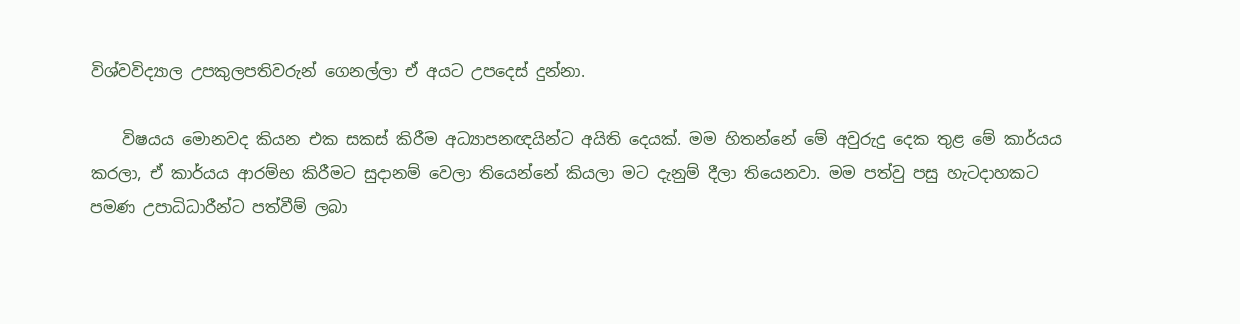විශ්වවිද්‍යාල උපකුලපතිවරුන් ගෙනල්ලා ඒ අයට උපදෙස් දුන්නා.

    විෂයය මොනවද කියන එක සකස් කිරීම අධ්‍යාපනඥයින්ට අයිති දෙයක්. මම හිතන්නේ මේ අවුරුදු දෙක තුළ මේ කාර්යය කරලා, ඒ කාර්යය ආරම්භ කිරීමට සුදානම් වෙලා තියෙන්නේ කියලා මට දැනුම් දීලා තියෙනවා. මම පත්වු පසු හැටදාහකට පමණ උපාධිධාරීන්ට පත්වීම් ලබා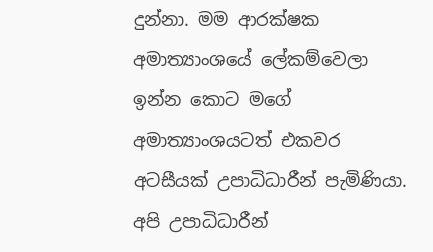දුන්නා. මම ආරක්ෂක අමාත්‍යාංශයේ ලේකම්වෙලා ඉන්න කොට මගේ අමාත්‍යාංශයටත් එකවර අටසීයක් උපාධිධාරීන් පැමිණියා. අපි උපාධිධාරීන්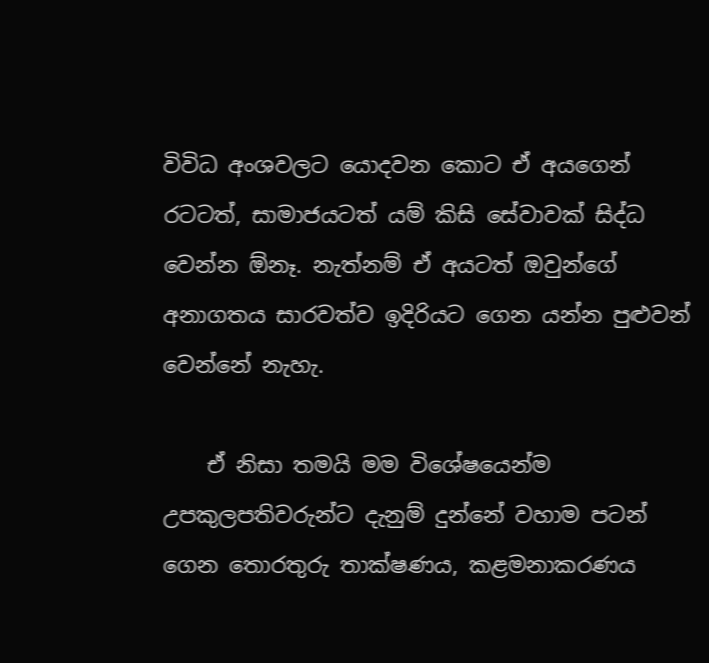විවිධ අංශවලට යොදවන කොට ඒ අයගෙන් රටටත්, සාමාජයටත් යම් කිසි සේවාවක් සිද්ධ වෙන්න ඕනෑ. නැත්නම් ඒ අයටත් ඔවුන්ගේ අනාගතය සාරවත්ව ඉදිරියට ගෙන යන්න පුළුවන් වෙන්නේ නැහැ.

    ඒ නිසා තමයි මම විශේෂයෙන්ම උපකුලපතිවරුන්ට දැනුම් දුන්නේ වහාම පටන් ගෙන තොරතුරු තාක්ෂණය, කළමනාකරණය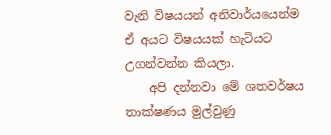වැනි විෂයයන් අනිවාර්යයෙන්ම ඒ අයට විෂයයක් හැටියට උගන්වන්න කියලා.
    අපි දන්නවා මේ ශතවර්ෂය තාක්ෂණය මුල්වුණු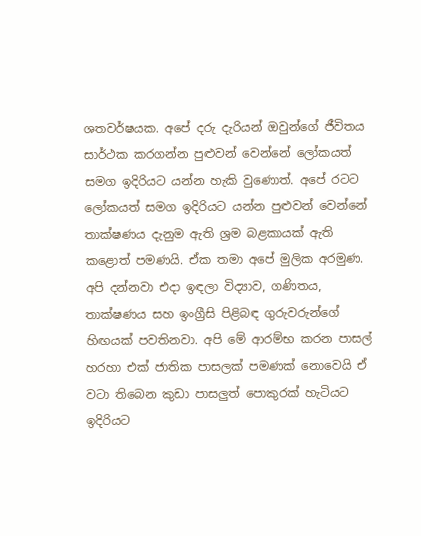ශතවර්ෂයක. අපේ දරු දැරියන් ඔවුන්ගේ ජීවිතය සාර්ථක කරගන්න පුළුවන් වෙන්නේ ලෝකයත් සමග ඉදිරියට යන්න හැකි වුණොත්. අපේ රටට ලෝකයත් සමග ඉදිරියට යන්න පුළුවන් වෙන්නේ තාක්ෂණය දැනුම ඇති ශ්‍රම බළකායක් ඇති කළොත් පමණයි. ඒක තමා අපේ මුලික අරමුණ. අපි දන්නවා එදා ඉඳලා විද්‍යාව, ගණිතය, තාක්ෂණය සහ ඉංග්‍රීසි පිළිබඳ ගුරුවරුන්ගේ හිඟයක් පවතිනවා. අපි මේ ආරම්භ කරන පාසල් හරහා එක් ජාතික පාසලක් පමණක් නොවෙයි ඒ වටා තිබෙන කුඩා පාසලුත් පොකුරක් හැටියට ඉදිරියට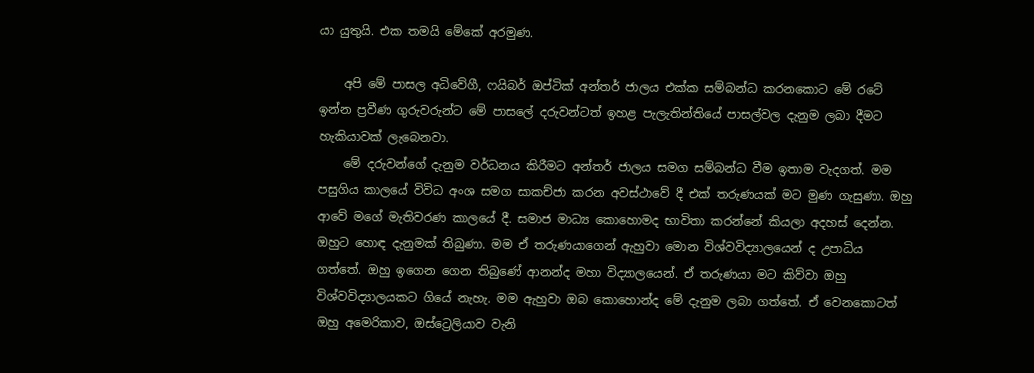යා යුතුයි. එක තමයි මේකේ අරමුණ.

    අපි මේ පාසල අධිවේගී, ෆයිබර් ඔප්ටික් අන්තර් ජාලය එක්ක සම්බන්ධ කරනකොට මේ රටේ ඉන්න ප්‍රවීණ ගුරුවරුන්ට මේ පාසලේ දරුවන්ටත් ඉහළ පැලැතින්තියේ පාසල්වල දැනුම ලබා දීමට හැකියාවක් ලැබෙනවා.
    මේ දරුවන්ගේ දැනුම වර්ධනය කිරීමට අන්තර් ජාලය සමග සම්බන්ධ වීම ඉතාම වැදගත්. මම පසුගිය කාලයේ විවිධ අංශ සමග සාකච්ජා කරන අවස්ථාවේ දී එක් තරුණයක් මට මුණ ගැසුණා. ඔහු ආවේ මගේ මැතිවරණ කාලයේ දී. සමාජ මාධ්‍ය කොහොමද භාවිතා කරන්නේ කියලා අදහස් දෙන්න. ඔහුට හොඳ දැනුමක් තිබුණා. මම ඒ තරුණයාගෙන් ඇහුවා මොන විශ්වවිද්‍යාලයෙන් ද උපාධිය ගත්තේ. ඔහු ඉගෙන ගෙන තිබුණේ ආනන්ද මහා විද්‍යාලයෙන්. ඒ තරුණයා මට කිව්වා ඔහු විශ්වවිද්‍යාලයකට ගියේ නැහැ. මම ඇහුවා ඔබ කොහොන්ද මේ දැනුම ලබා ගත්තේ. ඒ වෙනකොටත් ඔහු අමෙරිකාව, ඔස්ට්‍රෙලියාව වැනි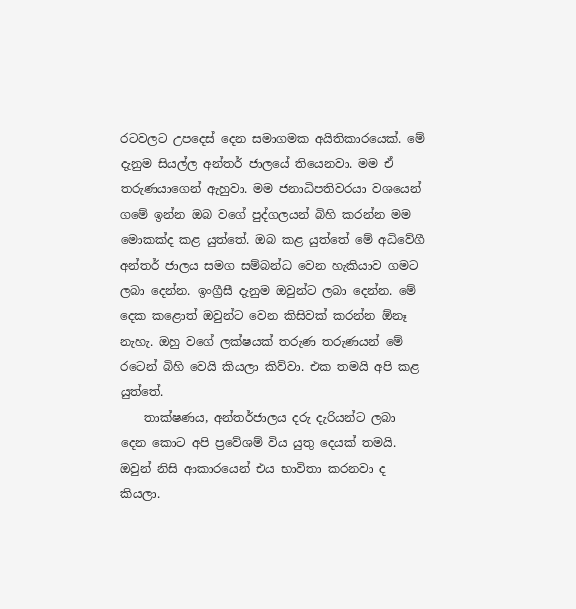රටවලට උපදෙස් දෙන සමාගමක අයිතිකාරයෙක්. මේ දැනුම සියල්ල අන්තර් ජාලයේ තියෙනවා. මම ඒ තරුණයාගෙන් ඇහුවා. මම ජනාධිපතිවරයා වශයෙන් ගමේ ඉන්න ඔබ වගේ පුද්ගලයන් බිහි කරන්න මම මොකක්ද කළ යුත්තේ. ඔබ කළ යුත්තේ මේ අධිවේගී අන්තර් ජාලය සමග සම්බන්ධ වෙන හැකියාව ගමට ලබා දෙන්න. ඉංග්‍රීසී දැනුම ඔවුන්ට ලබා දෙන්න. මේ දෙක කළොත් ඔවුන්ට වෙන කිසිවක් කරන්න ඕනෑ නැහැ. ඔහු වගේ ලක්ෂයක් තරුණ තරුණයන් මේ රටෙන් බිහි වෙයි කියලා කිව්වා. එක තමයි අපි කළ යුත්තේ.
    තාක්ෂණය, අන්තර්ජාලය දරු දැරියන්ට ලබා දෙන කොට අපි ප්‍රවේශම් විය යුතු දෙයක් තමයි. ඔවුන් නිසි ආකාරයෙන් එය භාවිතා කරනවා ද කියලා.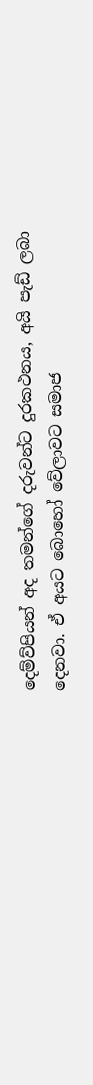දෙම්ව්පියන් අද තමන්ගේ දරුවන්ට දුරකථනය, අයි පැඩ් ලබා දෙනවා. ඒ අයට බොහෝ වේලාවට සමාජ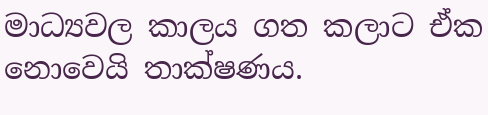මාධ්‍යවල කාලය ගත කලාට ඒක නොවෙයි තාක්ෂණය.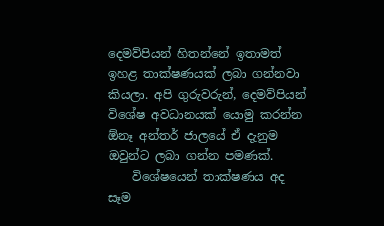දෙමව්පියන් හිතන්නේ ඉතාමත් ඉහළ තාක්ෂණයක් ලබා ගන්නවා කියලා. අපි ගුරුවරුන්, දෙමව්පියන් විශේෂ අවධානයක් යොමු කරන්න ඕනෑ අන්තර් ජාලයේ ඒ දැනුම ඔවුන්ට ලබා ගන්න පමණක්.
    විශේෂයෙන් තාක්ෂණය අද සෑම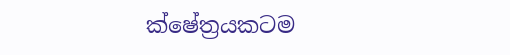ක්ෂේත්‍රයකටම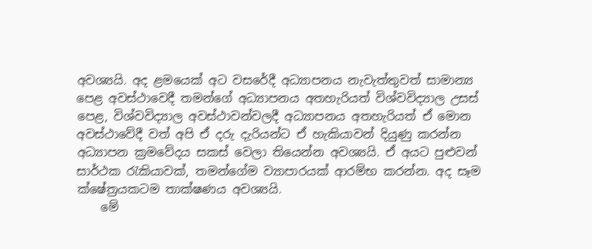අවශ්‍යයි. අද ළමයෙක් අට වසරේදී අධ්‍යාපනය නැවැත්තුවත් සාමාන්‍ය පෙළ අවස්ථාවෙදී තමන්ගේ අධ්‍යාපනය අතහැරියත් විශ්වවිද්‍යාල උසස් පෙළ, විශ්වවිද්‍යාල අවස්ථාවන්වලදී අධ්‍යාපනය අතහැරියත් ඒ මොන අවස්ථාවේදී වත් අපි ඒ දරු දැරියන්ට ඒ හැකියාවන් දියුණු කරන්න අධ්‍යාපන ක්‍රමවේදය සකස් වෙලා තියෙන්න අවශ්‍යයි. ඒ අයට පුළුවන් සාර්ථක රැකියාවක්, තමන්ගේම ව්‍යාපාරයක් ආරම්භ කරන්න. අද සෑම ක්ෂේත්‍රයකටම තාක්ෂණය අවශ්‍යයි.
    මේ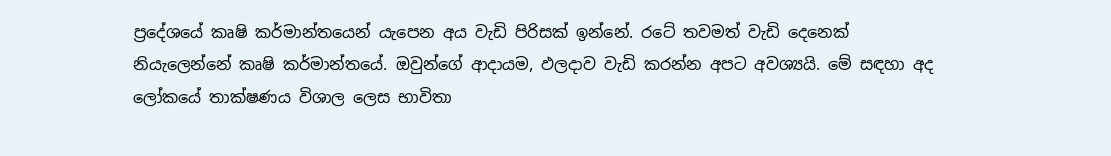ප්‍රදේශයේ කෘෂි කර්මාන්තයෙන් යැපෙන අය වැඩි පිරිසක් ඉන්නේ. රටේ තවමත් වැඩි දෙනෙක් නියැලෙන්නේ කෘෂි කර්මාන්තයේ. ඔවුන්ගේ ආදායම, ඵලදාව වැඩි කරන්න අපට අවශ්‍යයි. මේ සඳහා අද ලෝකයේ තාක්ෂණය විශාල ලෙස භාවිතා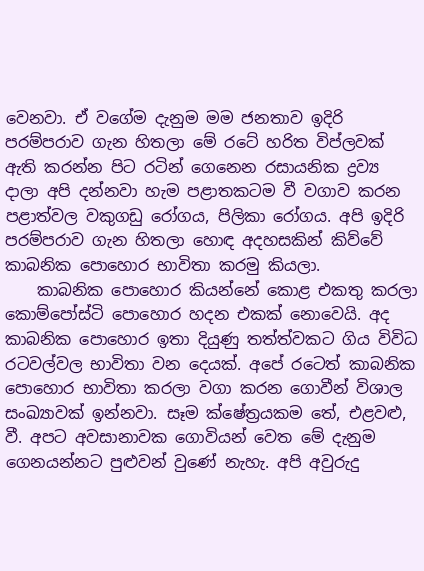වෙනවා. ඒ වගේම දැනුම මම ජනතාව ඉදිරි පරම්පරාව ගැන හිතලා මේ රටේ හරිත විප්ලවක් ඇති කරන්න පිට රටින් ගෙනෙන රසායනික ද්‍රව්‍ය දාලා අපි දන්නවා හැම පළාතකටම වී වගාව කරන පළාත්වල වකුගඩු රෝගය, පිලිකා රෝගය. අපි ඉදිරි පරම්පරාව ගැන හිතලා හොඳ අදහසකින් කිව්වේ කාබනික පොහොර භාවිතා කරමු කියලා.
    කාබනික පොහොර කියන්නේ කොළ එකතු කරලා කොම්පෝස්ටි පොහොර හදන එකක් නොවෙයි. අද කාබනික පොහොර ඉතා දියුණු තත්ත්වකට ගිය විවිධ රටවල්වල භාවිතා වන දෙයක්. අපේ රටෙත් කාබනික පොහොර භාවිතා කරලා වගා කරන ගොවීන් විශාල සංඛ්‍යාවක් ඉන්නවා. සෑම ක්ෂේත්‍රයකම තේ, එළවළු, වී. අපට අවසානාවක ගොවියන් වෙත මේ දැනුම ගෙනයන්නට පුළුවන් වුණේ නැහැ. අපි අවුරුදු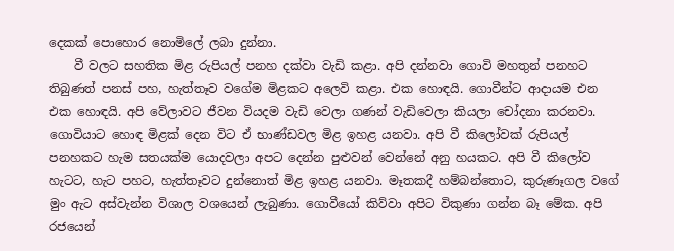දෙකක් පොහොර නොමිලේ ලබා දුන්නා.
    වී වලට සහතික මිළ රුපියල් පනහ දක්වා වැඩි කළා. අපි දන්නවා ගොවි මහතුන් පනහට තිබුණත් පනස් පහ, හැත්තෑව වගේම මිළකට අලෙවි කළා. එක හොඳයි. ගොවීන්ට ආදායම එන එක හොඳයි. අපි වේලාවට ජීවන වියදම වැඩි වෙලා ගණන් වැඩිවෙලා කියලා චෝදනා කරනවා. ගොවියාට හොඳ මිළක් දෙන විට ඒ භාණ්ඩවල මිළ ඉහළ යනවා. අපි වී කිලෝවක් රුපියල් පනහකට හැම සතයක්ම යොදවලා අපට දෙන්න පුළුවන් වෙන්නේ අනු හයකට. අපි වී කිලෝව හැටට, හැට පහට, හැත්තෑවට දුන්නොත් මිළ ඉහළ යනවා. මෑතකදී හම්බන්තොට, කුරුණෑගල වගේ මුං ඇට අස්වැන්න විශාල වශයෙන් ලැබුණා. ගොවීයෝ කිව්වා අපිට විකුණා ගන්න බෑ මේක. අපි රජයෙන්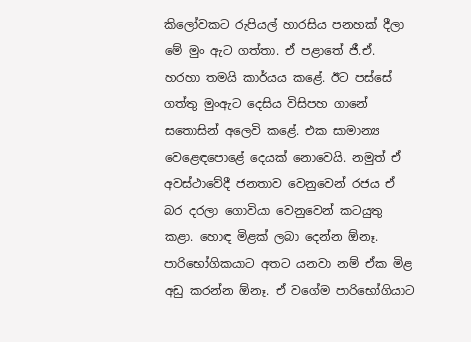කිලෝවකට රුපියල් හාරසිය පනහක් දීලා මේ මුං ඇට ගත්තා. ඒ පළාතේ ජී.ඒ. හරහා තමයි කාර්යය කළේ. ඊට පස්සේ ගත්තු මුංඇට දෙසිය විසිපහ ගානේ සතොසින් අලෙවි කළේ. එක සාමාන්‍ය වෙළෙඳපොළේ දෙයක් නොවෙයි. නමුත් ඒ අවස්ථාවේදී ජනතාව වෙනුවෙන් රජය ඒ බර දරලා ගොවියා වෙනුවෙන් කටයුතු කළා. හොඳ මිළක් ලබා දෙන්න ඕනෑ. පාරිභෝගිකයාට අතට යනවා නම් ඒක මිළ අඩු කරන්න ඕනෑ. ඒ වගේම පාරිභෝගියාට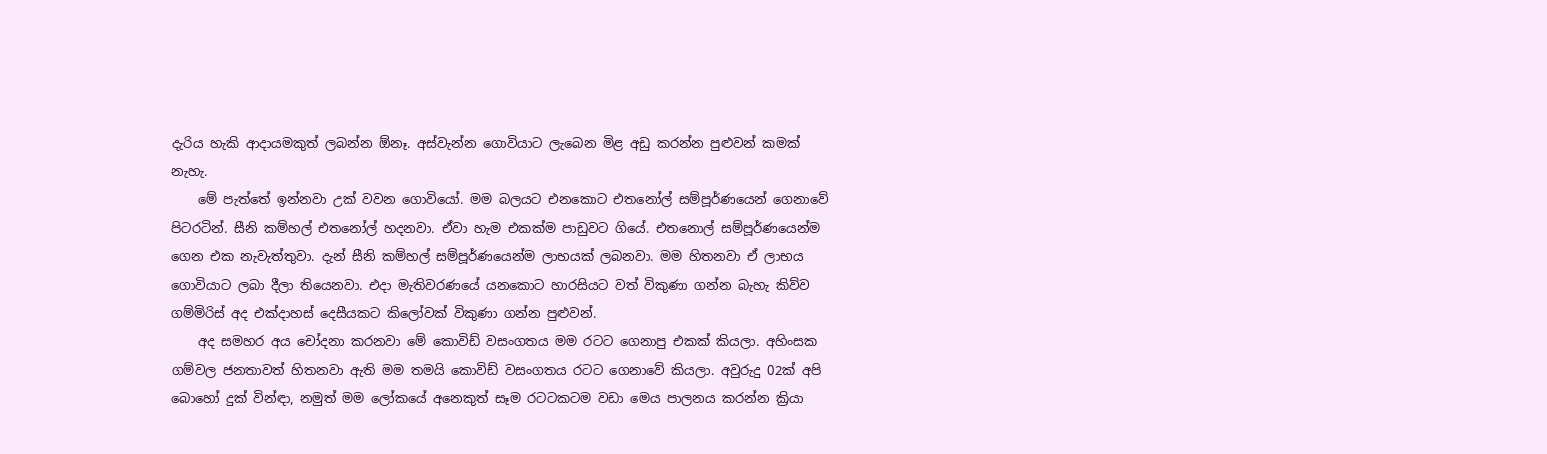දැරිය හැකි ආදායමකුත් ලබන්න ඕනෑ. අස්වැන්න ගොවියාට ලැබෙන මිළ අඩු කරන්න පුළුවන් කමක් නැහැ.
    මේ පැත්තේ ඉන්නවා උක් වවන ගොවියෝ. මම බලයට එනකොට එතනෝල් සම්පූර්ණයෙන් ගෙනාවේ පිටරටින්. සීනි කම්හල් එතනෝල් හදනවා. ඒවා හැම එකක්ම පාඩුවට ගියේ. එතනොල් සම්පූර්ණයෙන්ම ගෙන එක නැවැත්තුවා. දැන් සීනි කම්හල් සම්පූර්ණයෙන්ම ලාභයක් ලබනවා. මම හිතනවා ඒ ලාභය ගොවියාට ලබා දීලා තියෙනවා. එදා මැතිවරණයේ යනකොට හාරසියට වත් විකුණා ගන්න බැහැ කිව්ව ගම්මිරිස් අද එක්දාහස් දෙසීයකට කිලෝවක් විකුණා ගන්න පුළුවන්.
    අද සමහර අය චෝදනා කරනවා මේ කොවිඩ් වසංගතය මම රටට ගෙනාපු එකක් කියලා. අහිංසක ගම්වල ජනතාවත් හිතනවා ඇති මම තමයි කොවිඩ් වසංගතය රටට ගෙනාවේ කියලා. අවුරුදු 02ක් අපි බොහෝ දුක් වින්ඳා, නමුත් මම ලෝකයේ අනෙකුත් සෑම රටටකටම වඩා මෙය පාලනය කරන්න ක්‍රියා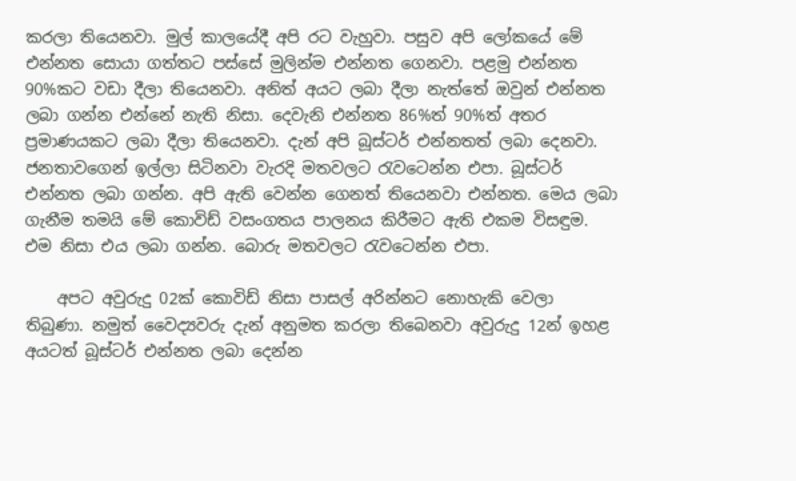කරලා තියෙනවා. මුල් කාලයේදී අපි රට වැහුවා. පසුව අපි ලෝකයේ මේ එන්නත සොයා ගත්තට පස්සේ මුලින්ම එන්නත ගෙනවා. පළමු එන්නත 90%කට වඩා දීලා තියෙනවා. අනිත් අයට ලබා දීලා නැත්තේ ඔවුන් එන්නත ලබා ගන්න එන්නේ නැති නිසා. දෙවැනි එන්නත 86%ත් 90%ත් අතර ප්‍රමාණයකට ලබා දීලා තියෙනවා. දැන් අපි බූස්ටර් එන්නතත් ලබා දෙනවා. ජනතාවගෙන් ඉල්ලා සිටිනවා වැරදි මතවලට රැවටෙන්න එපා. බූස්ටර් එන්නත ලබා ගන්න. අපි ඇති වෙන්න ගෙනත් තියෙනවා එන්නත. මෙය ලබා ගැනීම තමයි මේ කොවිඩ් වසංගතය පාලනය කිරීමට ඇති එකම විසඳුම. එම නිසා එය ලබා ගන්න. බොරු මතවලට රැවටෙන්න එපා.

    අපට අවුරුදු 02ක් කොවිඩ් නිසා පාසල් අරින්නට නොහැකි වෙලා තිබුණා. නමුත් වෛද්‍යවරු දැන් අනුමත කරලා තිබෙනවා අවුරුදු 12න් ඉහළ අයටත් බූස්ටර් එන්නත ලබා දෙන්න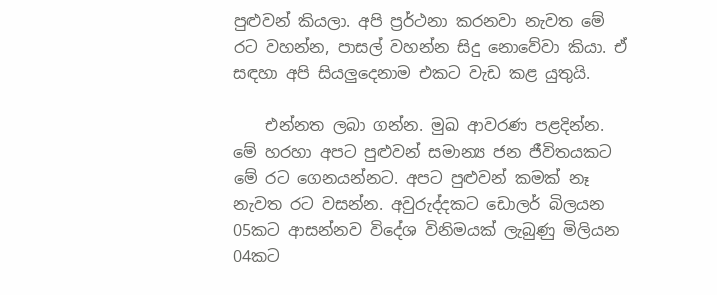පුළුවන් කියලා. අපි ප්‍රර්ථනා කරනවා නැවත මේ රට වහන්න, පාසල් වහන්න සිදු නොවේවා කියා. ඒ සඳහා අපි සියලුදෙනාම එකට වැඩ කළ යුතුයි.

    එන්නත ලබා ගන්න. මුඛ ආවරණ පළදින්න. මේ හරහා අපට පුළුවන් සමාන්‍ය ජන ජීවිතයකට මේ රට ගෙනයන්නට. අපට පුළුවන් කමක් නෑ නැවත රට වසන්න. අවුරුද්දකට ඩොලර් බිලයන 05කට ආසන්නව විදේශ විනිමයක් ලැබුණු මිලියන 04කට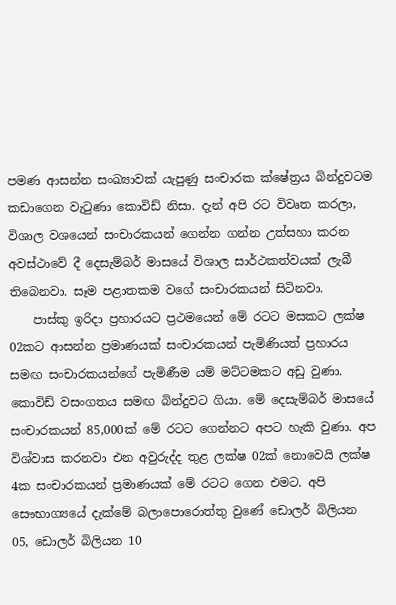පමණ ආසන්න සංඛ්‍යාවක් යැපුණු සංචාරක ක්ෂේත්‍රය බින්දුවටම කඩාගෙන වැටුණා කොවිඩ් නිසා. දැන් අපි රට විවෘත කරලා, විශාල වශයෙන් සංචාරකයන් ගෙන්න ගන්න උත්සහා කරන අවස්ථාවේ දී දෙසැම්බර් මාසයේ විශාල සාර්ථකත්වයක් ලැබී තිබෙනවා. සෑම පළාතකම වගේ සංචාරකයන් සිටිනවා.
    පාස්කු ඉරිදා ප්‍රහාරයට ප්‍රථමයෙන් මේ රටට මසකට ලක්ෂ 02කට ආසන්න ප්‍රමාණයක් සංචාරකයන් පැමිණියත් ප්‍රහාරය සමඟ සංචාරකයන්ගේ පැමිණීම යම් මට්ටමකට අඩු වුණා. කොවිඩ් වසංගතය සමඟ බින්දුවට ගියා. මේ දෙසැම්බර් මාසයේ සංචාරකයන් 85,000ක් මේ රටට ගෙන්නට අපට හැකි වුණා. අප විශ්වාස කරනවා එන අවුරුද්ද තුළ ලක්ෂ 02ක් නොවෙයි ලක්ෂ 4ක සංචාරකයන් ප්‍රමාණයක් මේ රටට ගෙන එමට. අපි සෞභාග්‍යයේ දැක්මේ බලාපොරොත්තු වුණේ ඩොලර් බිලියන 05, ඩොලර් බිලියන 10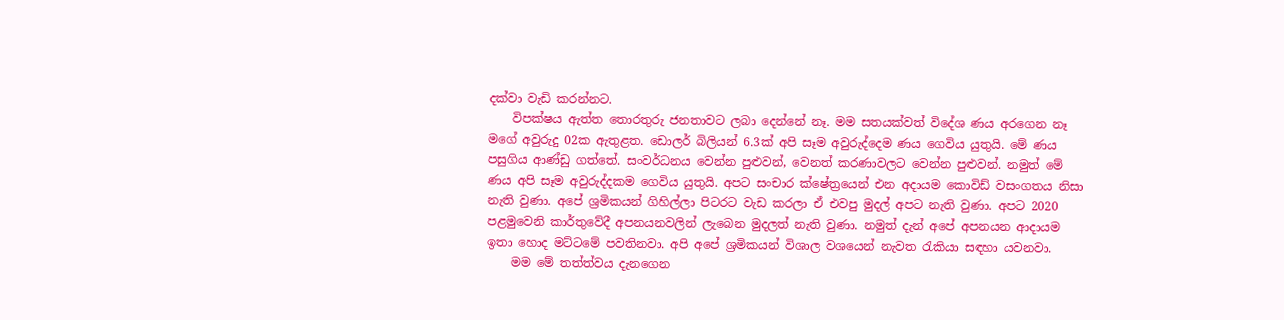දක්වා වැඩි කරන්නට.
    විපක්ෂය ඇත්ත තොරතුරු ජනතාවට ලබා දෙන්නේ නෑ. මම සතයක්වත් විදේශ ණය අරගෙන නෑ මගේ අවුරුදු 02ක ඇතුළත. ඩොලර් බිලියන් 6.3ක් අපි සෑම අවුරුද්දෙම ණය ගෙවිය යුතුයි. මේ ණය පසුගිය ආණ්ඩු ගත්තේ. සංවර්ධනය වෙන්න පුළුවන්, වෙනත් කරණාවලට වෙන්න පුළුවන්. නමුත් මේ ණය අපි සෑම අවුරුද්දකම ගෙවිය යුතුයි. අපට සංචාර ක්ෂේත්‍රයෙන් එන අදායම කොවිඩ් වසංගතය නිසා නැති වුණා. අපේ ශ්‍රමිකයන් ගිහිල්ලා පිටරට වැඩ කරලා ඒ එවපු මුදල් අපට නැති වුණා. අපට 2020 පළමුවෙනි කාර්තුවේදී අපනයනවලින් ලැබෙන මුදලත් නැති වුණා. නමුත් දැන් අපේ අපනයන ආදායම ඉතා හොද මට්ටමේ පවතිනවා. අපි අපේ ශ්‍රමිකයන් විශාල වශයෙන් නැවත රැකියා සඳහා යවනවා.
    මම මේ තත්ත්වය දැනගෙන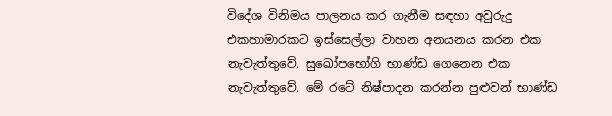විදේශ විනිමය පාලනය කර ගැනීම සඳහා අවුරුදු එකහාමාරකට ඉස්සෙල්ලා වාහන අනයනය කරන එක නැවැත්තුවේ. සුඛෝපභෝගි භාණ්ඩ ගෙනෙන එක නැවැත්තුවේ. මේ රටේ නිෂ්පාදන කරන්න පුළුවන් භාණ්ඩ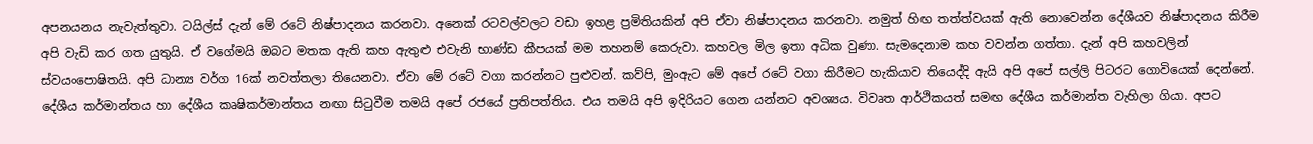අපනයනය නැවැත්තුවා. ටයිල්ස් දැන් මේ රටේ නිෂ්පාදනය කරනවා. අනෙක් රටවල්වලට වඩා ඉහළ ප්‍රමිතියකින් අපි ඒවා නිෂ්පාදනය කරනවා. නමුත් හිඟ තත්ත්වයක් ඇති නොවෙන්න දේශීයව නිෂ්පාදනය කිරීම අපි වැඩි කර ගත යුතුයි. ඒ වගේමයි ඔබට මතක ඇති කහ ඇතුළු එවැනි භාණ්ඩ කීපයක් මම තහනම් කෙරුවා. කහවල මිල ඉතා අධික වුණා. සැමදෙනාම කහ වවන්න ගත්තා. දැන් අපි කහවලින් ස්වයංපොෂිතයි. අපි ධාන්‍ය වර්ග 16ක් නවත්තලා තියෙනවා. ඒවා මේ රටේ වගා කරන්නට පුළුවන්. කව්පි, මුංඇට මේ අපේ රටේ වගා කිරීමට හැකියාව තියෙද්දි ඇයි අපි අපේ සල්ලි පිටරට ගොවියෙක් දෙන්නේ. දේශීය කර්මාන්තය හා දේශීය කෘෂිකර්මාන්තය නඟා සිටුවීම තමයි අපේ රජයේ ප්‍රතිපත්තිය. එය තමයි අපි ඉදිරියට ගෙන යන්නට අවශ්‍යය. විවෘත ආර්ථිකයත් සමඟ දේශීය කර්මාන්ත වැහිලා ගියා. අපට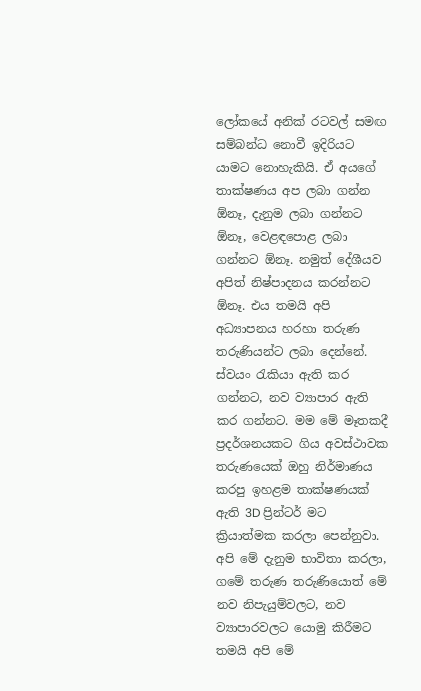ලෝකයේ අනික් රටවල් සමඟ සම්බන්ධ නොවී ඉදිරියට යාමට නොහැකියි. ඒ අයගේ තාක්ෂණය අප ලබා ගන්න ඕනෑ, දැනුම ලබා ගන්නට ඕනෑ, වෙළඳපොළ ලබා ගන්නට ඕනෑ. නමුත් දේශීයව අපිත් නිෂ්පාදනය කරන්නට ඕනෑ. එය තමයි අපි අධ්‍යාපනය හරහා තරුණ තරුණියන්ට ලබා දෙන්නේ. ස්වයං රැකියා ඇති කර ගන්නට, නව ව්‍යාපාර ඇති කර ගන්නට. මම මේ මෑතකදී ප්‍රදර්ශනයකට ගිය අවස්ථාවක තරුණයෙක් ඔහු නිර්මාණය කරපු ඉහළම තාක්ෂණයක් ඇති 3D ප්‍රින්ටර් මට ක්‍රියාත්මක කරලා පෙන්නුවා. අපි මේ දැනුම භාවිතා කරලා, ගමේ තරුණ තරුණියොත් මේ නව නිපැයුම්වලට, නව ව්‍යාපාරවලට යොමු කිරීමට තමයි අපි මේ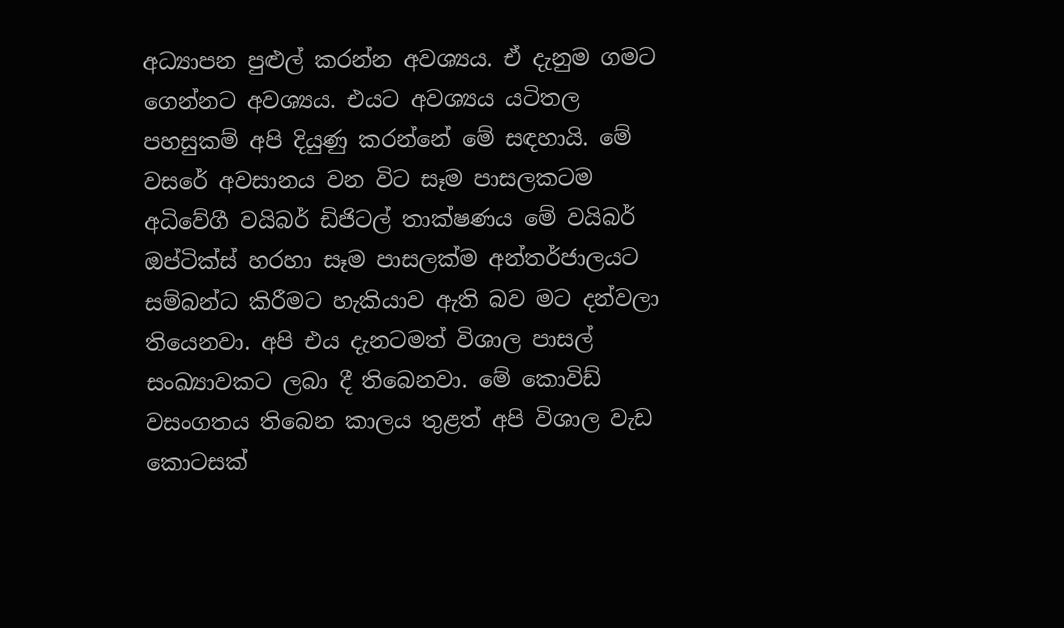අධ්‍යාපන පුළුල් කරන්න අවශ්‍යය. ඒ දැනුම ගමට ගෙන්නට අවශ්‍යය. එයට අවශ්‍යය යටිතල පහසුකම් අපි දියුණු කරන්නේ මේ සඳහායි. මේ වසරේ අවසානය වන විට සෑම පාසලකටම අධිවේගී වයිබර් ඩිජිටල් තාක්ෂණය මේ වයිබර් ඔප්ටික්ස් හරහා සෑම පාසලක්ම අන්තර්ජාලයට සම්බන්ධ කිරීමට හැකියාව ඇති බව මට දන්වලා තියෙනවා. අපි එය දැනටමත් විශාල පාසල් සංඛ්‍යාවකට ලබා දී තිබෙනවා. මේ කොවිඩ් වසංගතය තිබෙන කාලය තුළත් අපි විශාල වැඩ කොටසක්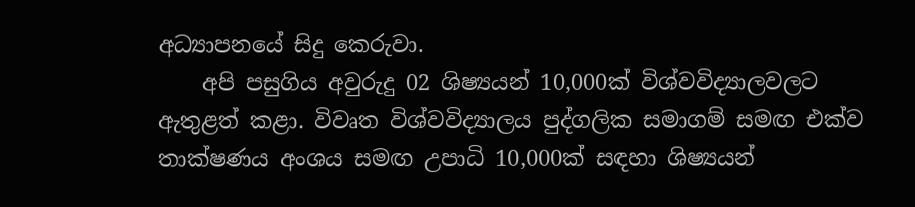අධ්‍යාපනයේ සිදු කෙරුවා.
    අපි පසුගිය අවුරුදු 02 ශිෂ්‍යයන් 10,000ක් විශ්වවිද්‍යාලවලට ඇතුළත් කළා. විවෘත විශ්වවිද්‍යාලය පුද්ගලික සමාගම් සමඟ එක්ව තාක්ෂණය අංශය සමඟ උපාධි 10,000ක් සඳහා ශිෂ්‍යයන්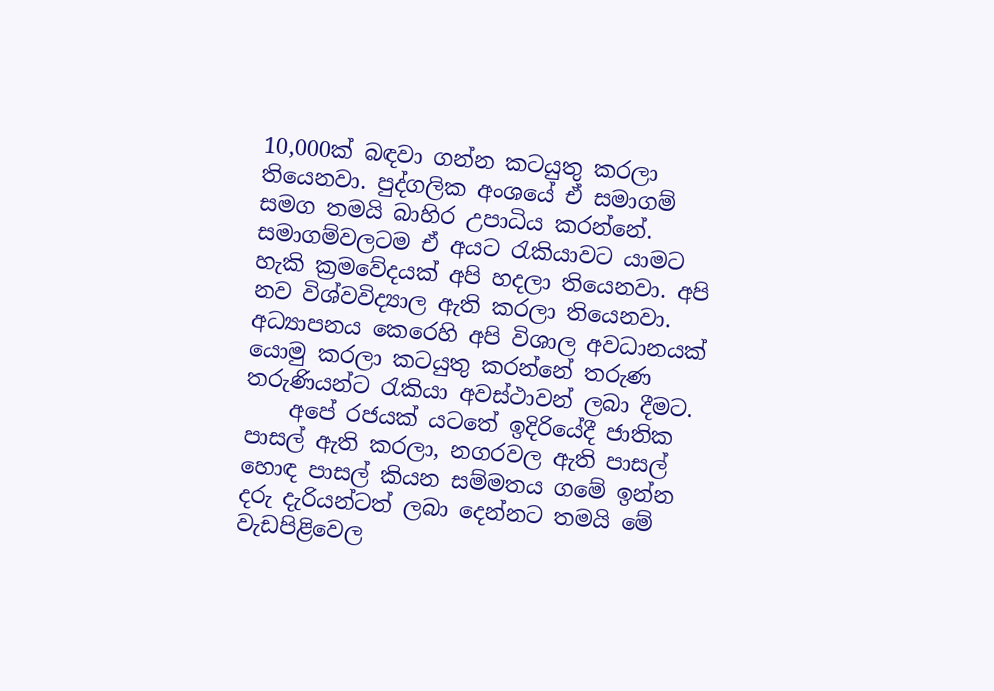10,000ක් බඳවා ගන්න කටයුතු කරලා තියෙනවා. පුද්ගලික අංශයේ ඒ සමාගම් සමග තමයි බාහිර උපාධිය කරන්නේ. සමාගම්වලටම ඒ අයට රැකියාවට යාමට හැකි ක්‍රමවේදයක් අපි හදලා තියෙනවා. අපි නව විශ්වවිද්‍යාල ඇති කරලා තියෙනවා. අධ්‍යාපනය කෙරෙහි අපි විශාල අවධානයක් යොමු කරලා කටයුතු කරන්නේ තරුණ තරුණියන්ට රැකියා අවස්ථාවන් ලබා දීමට.
    අපේ රජයක් යටතේ ඉදිරියේදී ජාතික පාසල් ඇති කරලා, නගරවල ඇති පාසල් හොඳ පාසල් කියන සම්මතය ගමේ ඉන්න දරු දැරියන්ටත් ලබා දෙන්නට තමයි මේ වැඩපිළිවෙල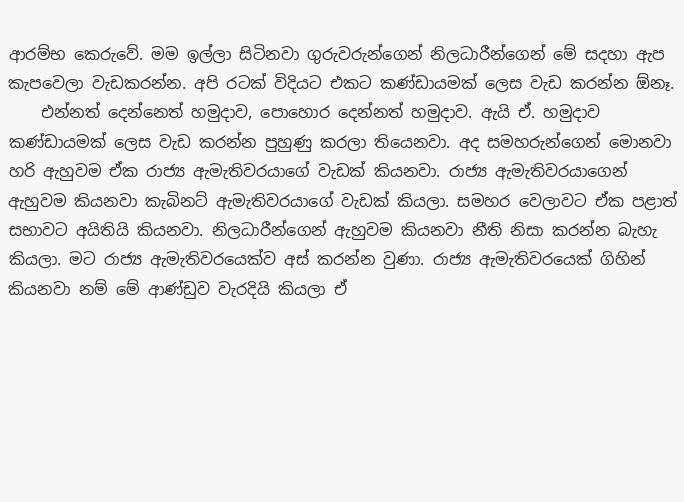ආරම්භ කෙරුවේ. මම ඉල්ලා සිටිනවා ගුරුවරුන්ගෙන් නිලධාරීන්ගෙන් මේ සදහා ඇප කැපවෙලා වැඩකරන්න. අපි රටක් විදියට එකට කණ්ඩායමක් ලෙස වැඩ කරන්න ඕනෑ.
    එන්නත් දෙන්නෙත් හමුදාව, පොහොර දෙන්නත් හමුදාව. ඇයි ඒ. හමුදාව කණ්ඩායමක් ලෙස වැඩ කරන්න පුහුණු කරලා තියෙනවා. අද සමහරුන්ගෙන් මොනවා හරි ඇහුවම ඒක රාජ්‍ය ඇමැතිවරයාගේ වැඩක් කියනවා. රාජ්‍ය ඇමැතිවරයාගෙන් ඇහුවම කියනවා කැබිනට් ඇමැතිවරයාගේ වැඩක් කියලා. සමහර වෙලාවට ඒක පළාත් සභාවට අයිතියි කියනවා. නිලධාරීන්ගෙන් ඇහුවම කියනවා නීති නිසා කරන්න බැහැ කියලා. මට රාජ්‍ය ඇමැතිවරයෙක්ව අස් කරන්න වුණා. රාජ්‍ය ඇමැතිවරයෙක් ගිහින් කියනවා නම් මේ ආණ්ඩුව වැරදියි කියලා ඒ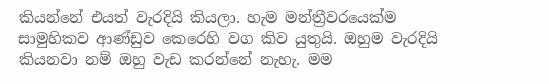කියන්නේ එයත් වැරදියි කියලා. හැම මන්ත්‍රීවරයෙක්ම සාමුහිකව ආණ්ඩුව කෙරෙහි වග කිව යුතුයි. ඔහුම වැරදියි කියනවා නම් ඔහු වැඩ කරන්නේ නැහැ. මම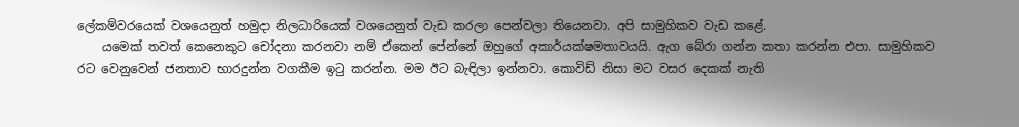ලේකම්වරයෙක් වශයෙනුත් හමුදා නිලධාරියෙක් වශයෙනුත් වැඩ කරලා පෙන්වලා තියෙනවා. අපි සාමුහිකව වැඩ කළේ.
    යමෙක් තවත් කෙනෙකුට චෝදනා කරනවා නම් ඒකෙන් පේන්නේ ඔහුගේ අකාර්යක්ෂමතාවයයි. ඇග බේරා ගන්න කතා කරන්න එපා. සාමුහිකව රට වෙනුවෙන් ජනතාව භාරදුන්න වගකීම ඉටු කරන්න. මම ඊට බැඳිලා ඉන්නවා. කොවිඩ් නිසා මට වසර දෙකක් නැති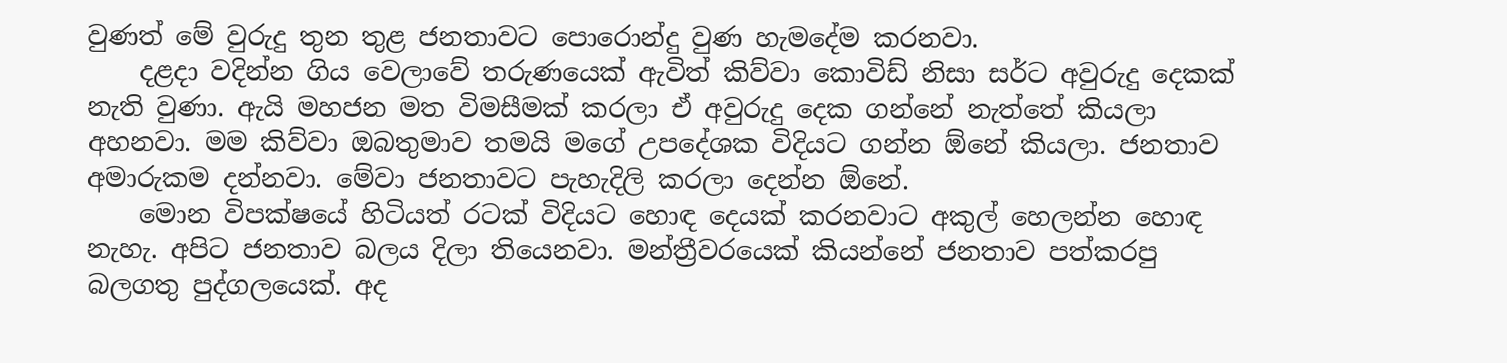වුණත් මේ වුරුදු තුන තුළ ජනතාවට පොරොන්දු වුණ හැමදේම කරනවා.
    දළදා වදින්න ගිය වෙලාවේ තරුණයෙක් ඇවිත් කිව්වා කොවිඩ් නිසා සර්ට අවුරුදු දෙකක් නැති වුණා. ඇයි මහජන මත විමසීමක් කරලා ඒ අවුරුදු දෙක ගන්නේ නැත්තේ කියලා අහනවා. මම කිව්වා ඔබතුමාව තමයි මගේ උපදේශක විදියට ගන්න ඕනේ කියලා. ජනතාව අමාරුකම දන්නවා. මේවා ජනතාවට පැහැදිලි කරලා දෙන්න ඕනේ.
    මොන විපක්ෂයේ හිටියත් රටක් විදියට හොඳ දෙයක් කරනවාට අකුල් හෙලන්න හොඳ නැහැ. අපිට ජනතාව බලය දිලා තියෙනවා. මන්ත්‍රීවරයෙක් කියන්නේ ජනතාව පත්කරපු බලගතු පුද්ගලයෙක්. අද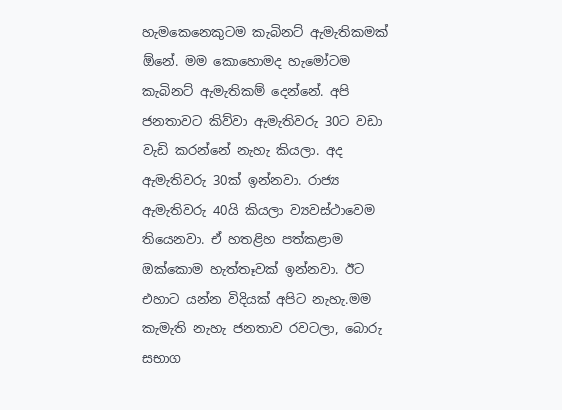හැමකෙනෙකුටම කැබිනට් ඇමැතිකමක් ඕනේ. මම කොහොමද හැමෝටම කැබිනට් ඇමැතිකම් දෙන්නේ. අපි ජනතාවට කිව්වා ඇමැතිවරු 30ට වඩා වැඩි කරන්නේ නැහැ කියලා. අද ඇමැතිවරු 30ක් ඉන්නවා. රාජ්‍ය ඇමැතිවරු 40යි කියලා ව්‍යවස්ථාවෙම තියෙනවා. ඒ හතළිහ පත්කළාම ඔක්කොම හැත්තෑවක් ඉන්නවා. ඊට එහාට යන්න විදියක් අපිට නැහැ.මම කැමැති නැහැ ජනතාව රවටලා, බොරු සභාග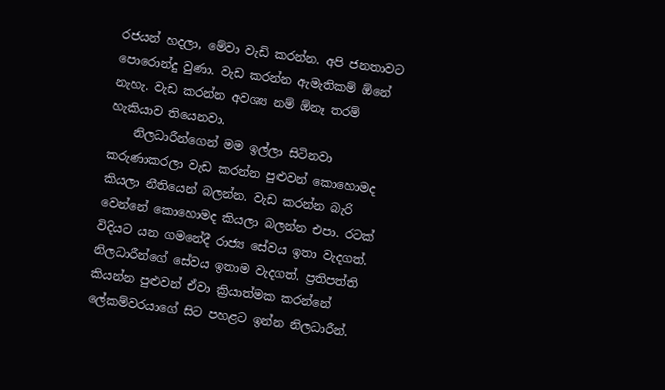රජයන් හදලා, මේවා වැඩි කරන්න. අපි ජනතාවට පොරොන්දු වුණා. වැඩ කරන්න ඇමැතිකම් ඕනේ නැහැ. වැඩ කරන්න අවශ්‍ය නම් ඕනෑ තරම් හැකියාව තියෙනවා.
    නිලධාරීන්ගෙන් මම ඉල්ලා සිටිනවා කරුණාකරලා වැඩ කරන්න පුළුවන් කොහොමද කියලා නීතියෙන් බලන්න. වැඩ කරන්න බැරි වෙන්නේ කොහොමද කියලා බලන්න එපා. රටක් විදියට යන ගමනේදී රාජ්‍ය සේවය ඉතා වැදගත්. නිලධාරීන්ගේ සේවය ඉතාම වැදගත්. ප්‍රතිපත්ති කියන්න පුළුවන් ඒවා ක්‍රියාත්මක කරන්නේ ලේකම්වරයාගේ සිට පහළට ඉන්න නිලධාරීන්.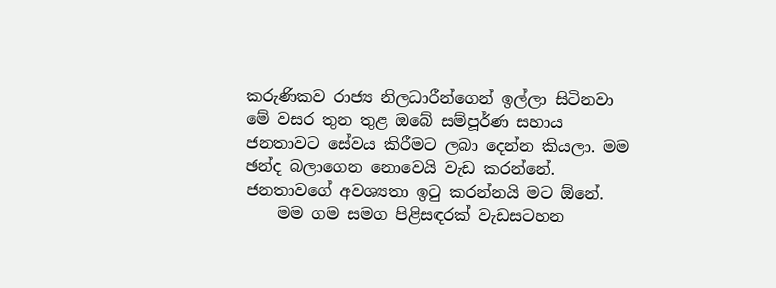කරුණිකව රාජ්‍ය නිලධාරීන්ගෙන් ඉල්ලා සිටිනවා මේ වසර තුන තුළ ඔබේ සම්පූර්ණ සහාය ජනතාවට සේවය කිරීමට ලබා දෙන්න කියලා. මම ඡන්ද බලාගෙන නොවෙයි වැඩ කරන්නේ. ජනතාවගේ අවශ්‍යතා ඉටු කරන්නයි මට ඕනේ.
    මම ගම සමග පිළිසඳරක් වැඩසටහන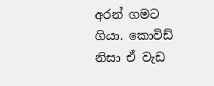අරන් ගමට ගියා. කොවිඩ් නිසා ඒ වැඩ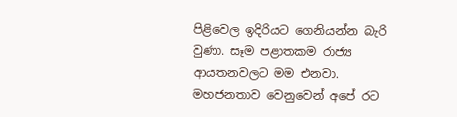පිළිවෙල ඉදිරියට ගෙනියන්න බැරි වුණා. සෑම පළාතකම රාජ්‍ය ආයතනවලට මම එනවා. මහජනතාව වෙනුවෙන් අපේ රට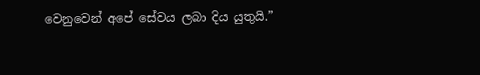වෙනුවෙන් අපේ සේවය ලබා දිය යුතුයි.”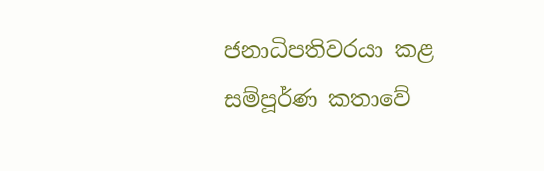ජනාධිපතිවරයා කළ සම්පූර්ණ කතාවේ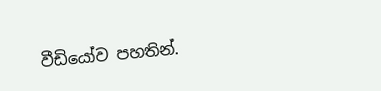වීඩියෝව පහතින්.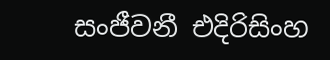සංජීවනී එදිරිසිංහ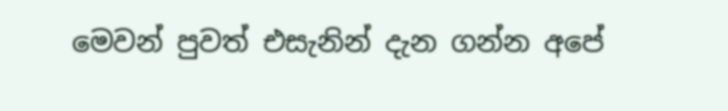මෙවන් පුවත් එසැනින් දැන ගන්න අපේ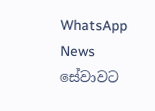WhatsApp News සේවාවට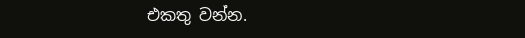එකතු වන්න.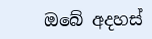ඔබේ අදහස්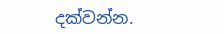දක්වන්න.